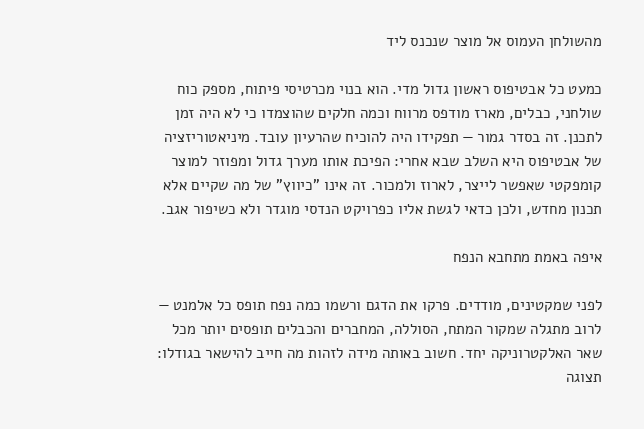מהשולחן העמוס אל מוצר שנכנס ליד

כמעט כל אבטיפוס ראשון גדול מדי. הוא בנוי מכרטיסי פיתוח, מספק כוח שולחני, כבלים, מארז מודפס מרווח וכמה חלקים שהוצמדו כי לא היה זמן לתכנן. זה בסדר גמור — תפקידו היה להוכיח שהרעיון עובד. מיניאטוריזציה של אבטיפוס היא השלב שבא אחרי: הפיכת אותו מערך גדול ומפוזר למוצר קומפקטי שאפשר לייצר, לארוז ולמכור. זה אינו "כיווץ" של מה שקיים אלא תכנון מחדש, ולכן כדאי לגשת אליו כפרויקט הנדסי מוגדר ולא כשיפור אגב.

איפה באמת מתחבא הנפח

לפני שמקטינים, מודדים. פרקו את הדגם ורשמו כמה נפח תופס כל אלמנט — לרוב מתגלה שמקור המתח, הסוללה, המחברים והכבלים תופסים יותר מכל שאר האלקטרוניקה יחד. חשוב באותה מידה לזהות מה חייב להישאר בגודלו: תצוגה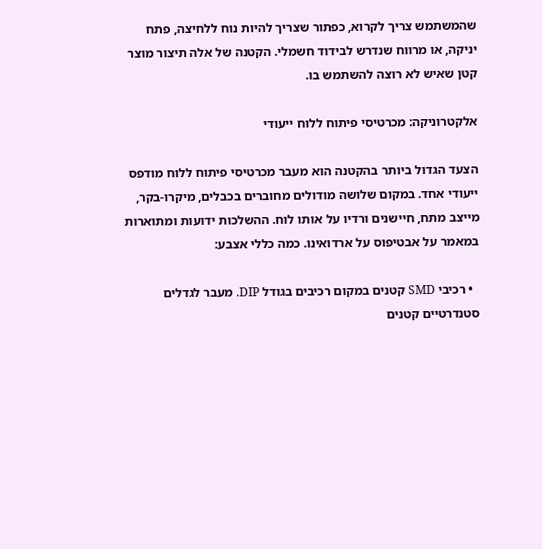שהמשתמש צריך לקרוא, כפתור שצריך להיות נוח ללחיצה, פתח יניקה, או מרווח שנדרש לבידוד חשמלי. הקטנה של אלה תיצור מוצר קטן שאיש לא רוצה להשתמש בו.

אלקטרוניקה: מכרטיסי פיתוח ללוח ייעודי

הצעד הגדול ביותר בהקטנה הוא מעבר מכרטיסי פיתוח ללוח מודפס ייעודי אחד. במקום שלושה מודולים מחוברים בכבלים, מיקרו-בקר, מייצב מתח, חיישנים ורדיו על אותו לוח. ההשלכות ידועות ומתוארות במאמר על אבטיפוס על ארדואינו. כמה כללי אצבע:

  • רכיבי SMD קטנים במקום רכיבים בגודל DIP. מעבר לגדלים סטנדרטיים קטנים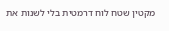מקטין שטח לוח דרמטית בלי לשנות את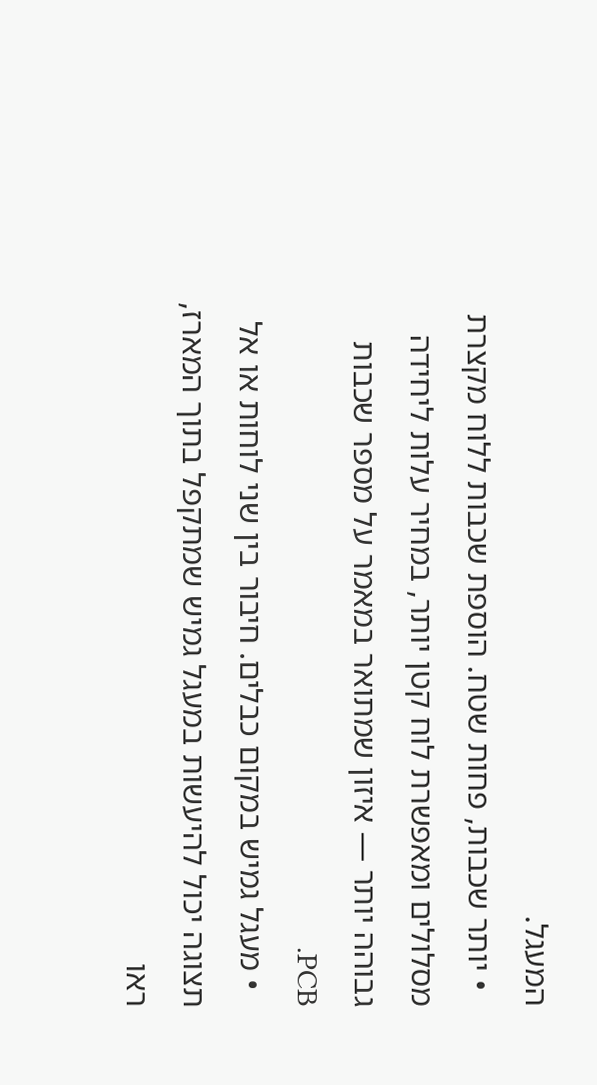המעגל.
  • יותר שכבות, פחות שטח. הוספת שכבות ללוח מקצרת מסלולים ומאפשרת לוח קטן יותר, במחיר עלות ליחידה גבוהה יותר — איזון שמתואר במאמר על מספר שכבות PCB.
  • מעגל גמיש במקום כבלים. חיבור בין שני לוחות או אל תצוגה יכול להיעשות במעגל גמיש שמתקפל בתוך המארז, ראו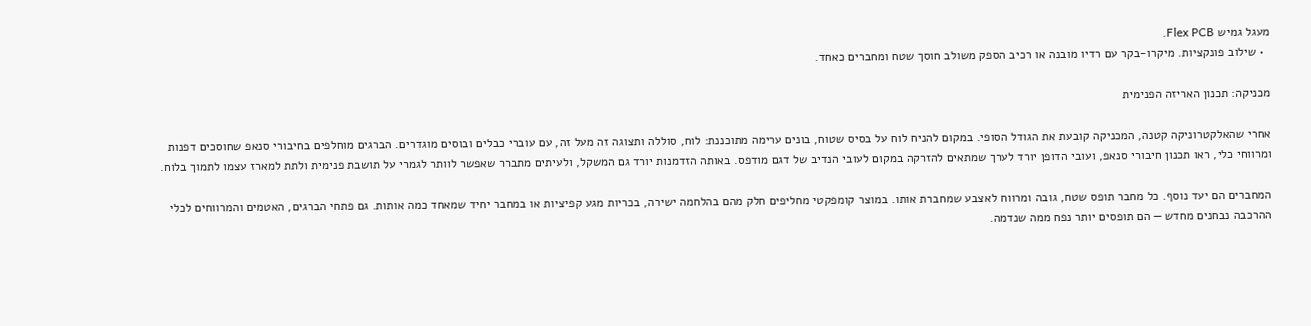מעגל גמיש Flex PCB.
  • שילוב פונקציות. מיקרו-בקר עם רדיו מובנה או רכיב הספק משולב חוסך שטח ומחברים כאחד.

מכניקה: תכנון האריזה הפנימית

אחרי שהאלקטרוניקה קטנה, המכניקה קובעת את הגודל הסופי. במקום להניח לוח על בסיס שטוח, בונים ערימה מתוכננת: לוח, סוללה ותצוגה זה מעל זה, עם עוברי כבלים ובוסים מוגדרים. הברגים מוחלפים בחיבורי סנאפ שחוסכים דפנות ומרווחי כלי, ראו תכנון חיבורי סנאפ, ועובי הדופן יורד לערך שמתאים להזרקה במקום לעובי הנדיב של דגם מודפס. באותה הזדמנות יורד גם המשקל, ולעיתים מתברר שאפשר לוותר לגמרי על תושבת פנימית ולתת למארז עצמו לתמוך בלוח.

המחברים הם יעד נוסף. כל מחבר תופס שטח, גובה ומרווח לאצבע שמחברת אותו. במוצר קומפקטי מחליפים חלק מהם בהלחמה ישירה, בכריות מגע קפיציות או במחבר יחיד שמאחד כמה אותות. גם פתחי הברגים, האטמים והמרווחים לכלי ההרכבה נבחנים מחדש — הם תופסים יותר נפח ממה שנדמה.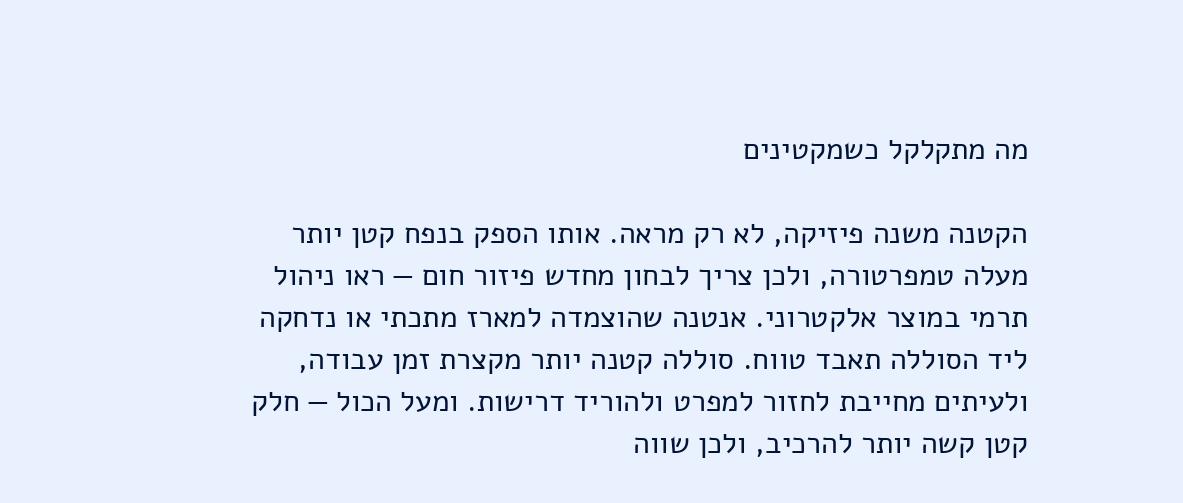מה מתקלקל כשמקטינים

הקטנה משנה פיזיקה, לא רק מראה. אותו הספק בנפח קטן יותר מעלה טמפרטורה, ולכן צריך לבחון מחדש פיזור חום — ראו ניהול תרמי במוצר אלקטרוני. אנטנה שהוצמדה למארז מתכתי או נדחקה ליד הסוללה תאבד טווח. סוללה קטנה יותר מקצרת זמן עבודה, ולעיתים מחייבת לחזור למפרט ולהוריד דרישות. ומעל הכול — חלק קטן קשה יותר להרכיב, ולכן שווה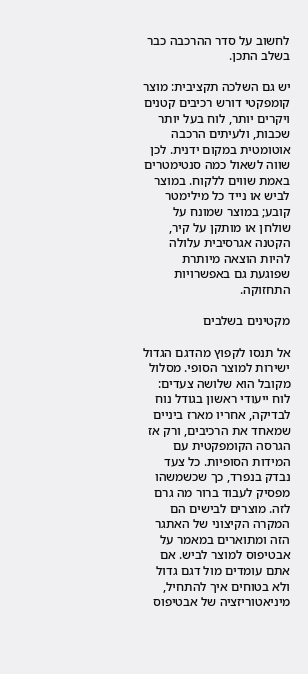לחשוב על סדר ההרכבה כבר בשלב התכן.

יש גם השלכה תקציבית: מוצר קומפקטי דורש רכיבים קטנים ויקרים יותר, לוח בעל יותר שכבות, ולעיתים הרכבה אוטומטית במקום ידנית. לכן שווה לשאול כמה סנטימטרים באמת שווים ללקוח. במוצר לביש או נייד כל מילימטר קובע; במוצר שמונח על שולחן או מותקן על קיר, הקטנה אגרסיבית עלולה להיות הוצאה מיותרת שפוגעת גם באפשרויות התחזוקה.

מקטינים בשלבים

אל תנסו לקפוץ מהדגם הגדול ישירות למוצר הסופי. מסלול מקובל הוא שלושה צעדים: לוח ייעודי ראשון בגודל נוח לבדיקה, אחריו מארז ביניים שמאחד את הרכיבים, ורק אז הגרסה הקומפקטית עם המידות הסופיות. כל צעד נבדק בנפרד, כך שכשמשהו מפסיק לעבוד ברור מה גרם לזה. מוצרים לבישים הם המקרה הקיצוני של האתגר הזה ומתוארים במאמר על אבטיפוס למוצר לביש. אם אתם עומדים מול דגם גדול ולא בטוחים איך להתחיל, מיניאטוריזציה של אבטיפוס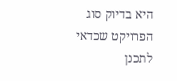היא בדיוק סוג הפרויקט שכדאי לתכנן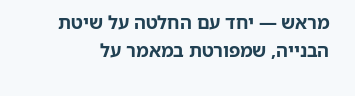מראש — יחד עם החלטה על שיטת הבנייה, שמפורטת במאמר על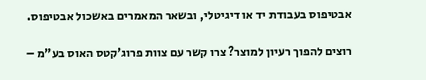אבטיפוס בעבודת יד או דיגיטלי, ובשאר המאמרים באשכול אבטיפוס.

רוצים להפוך רעיון למוצר? צרו קשר עם צוות פרוג'קטס האוס בע"מ –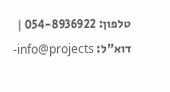טלפון: 054-8936922 | דוא"ל: info@projects-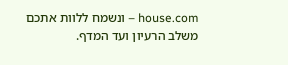house.com – ונשמח ללוות אתכם משלב הרעיון ועד המדף.